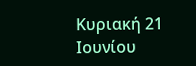Κυριακή 21 Ιουνίου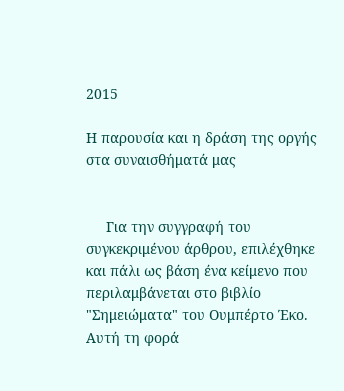2015

Η παρουσία και η δράση της οργής στα συναισθήματά μας


     Για την συγγραφή του συγκεκριμένου άρθρου, επιλέχθηκε και πάλι ως βάση ένα κείμενο που περιλαμβάνεται στο βιβλίο "Σημειώματα" του Ουμπέρτο Έκο. Αυτή τη φορά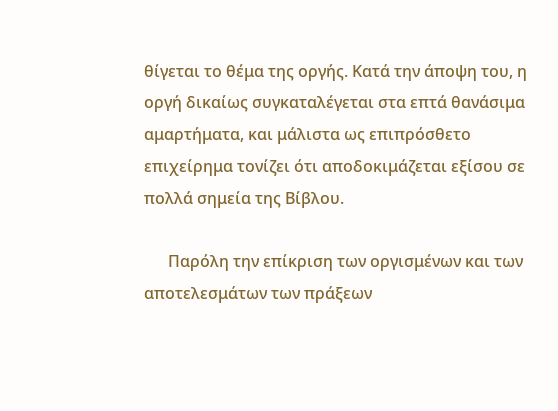θίγεται το θέμα της οργής. Κατά την άποψη του, η οργή δικαίως συγκαταλέγεται στα επτά θανάσιμα αμαρτήματα, και μάλιστα ως επιπρόσθετο επιχείρημα τονίζει ότι αποδοκιμάζεται εξίσου σε πολλά σημεία της Βίβλου.

      Παρόλη την επίκριση των οργισμένων και των αποτελεσμάτων των πράξεων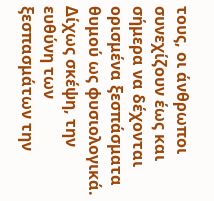τους, οι άνθρωποι συνεχίζουν έως και σήμερα να δέχονται ορισμένα ξεσπάσματα θυμού ως φυσιολογικά. Δίχως σκέψη, την ευθύνη των ξεσπασμάτων την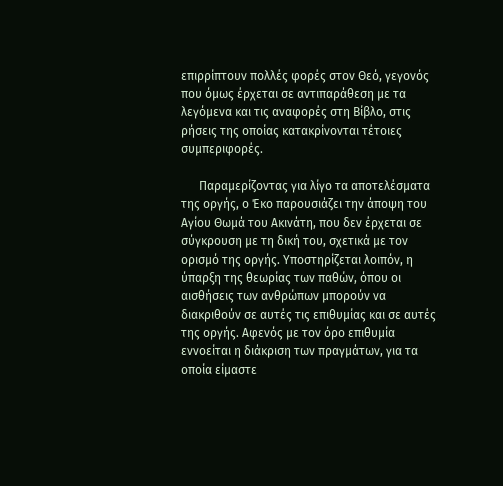επιρρίπτουν πολλές φορές στον Θεό, γεγονός που όμως έρχεται σε αντιπαράθεση με τα λεγόμενα και τις αναφορές στη Βίβλο, στις ρήσεις της οποίας κατακρίνονται τέτοιες συμπεριφορές.

      Παραμερίζοντας για λίγο τα αποτελέσματα της οργής, ο Έκο παρουσιάζει την άποψη του Αγίου Θωμά του Ακινάτη, που δεν έρχεται σε σύγκρουση με τη δική του, σχετικά με τον ορισμό της οργής. Υποστηρίζεται λοιπόν, η ύπαρξη της θεωρίας των παθών, όπου οι αισθήσεις των ανθρώπων μπορούν να διακριθούν σε αυτές τις επιθυμίας και σε αυτές της οργής. Αφενός με τον όρο επιθυμία εννοείται η διάκριση των πραγμάτων, για τα οποία είμαστε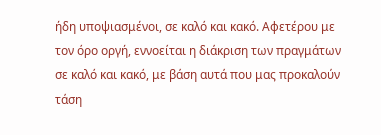ήδη υποψιασμένοι, σε καλό και κακό. Αφετέρου με τον όρο οργή, εννοείται η διάκριση των πραγμάτων σε καλό και κακό, με βάση αυτά που μας προκαλούν τάση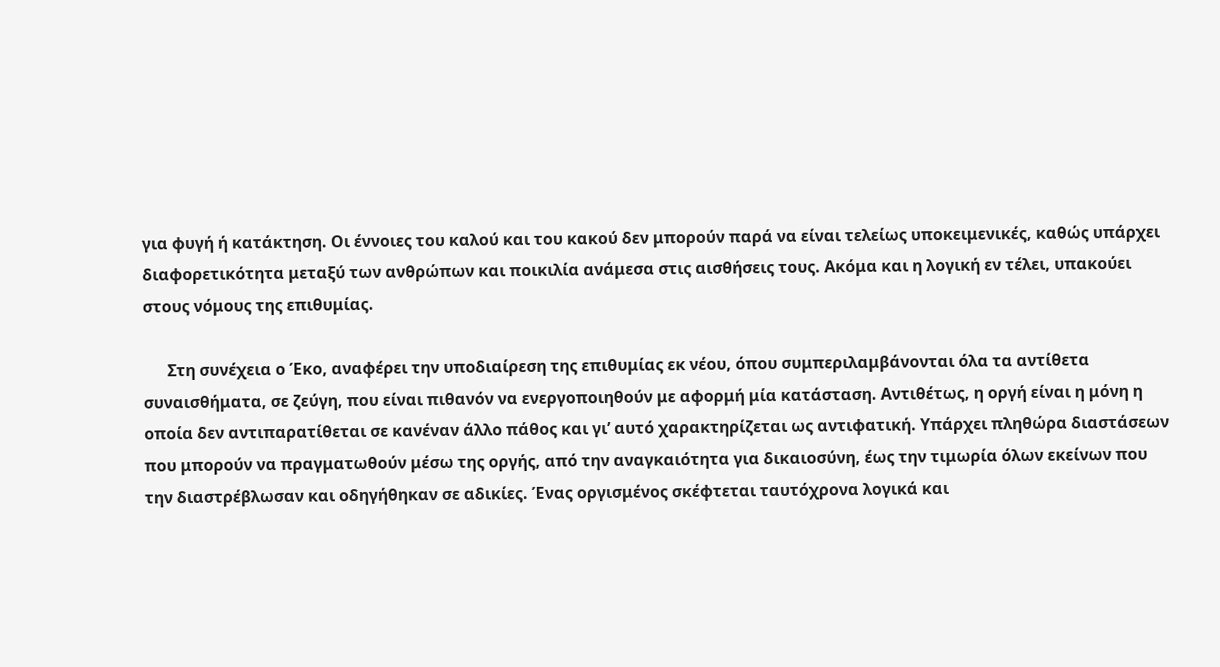για φυγή ή κατάκτηση. Οι έννοιες του καλού και του κακού δεν μπορούν παρά να είναι τελείως υποκειμενικές, καθώς υπάρχει διαφορετικότητα μεταξύ των ανθρώπων και ποικιλία ανάμεσα στις αισθήσεις τους. Ακόμα και η λογική εν τέλει, υπακούει στους νόμους της επιθυμίας.

      Στη συνέχεια ο Έκο, αναφέρει την υποδιαίρεση της επιθυμίας εκ νέου, όπου συμπεριλαμβάνονται όλα τα αντίθετα συναισθήματα, σε ζεύγη, που είναι πιθανόν να ενεργοποιηθούν με αφορμή μία κατάσταση. Αντιθέτως, η οργή είναι η μόνη η οποία δεν αντιπαρατίθεται σε κανέναν άλλο πάθος και γι’ αυτό χαρακτηρίζεται ως αντιφατική. Υπάρχει πληθώρα διαστάσεων που μπορούν να πραγματωθούν μέσω της οργής, από την αναγκαιότητα για δικαιοσύνη, έως την τιμωρία όλων εκείνων που την διαστρέβλωσαν και οδηγήθηκαν σε αδικίες. Ένας οργισμένος σκέφτεται ταυτόχρονα λογικά και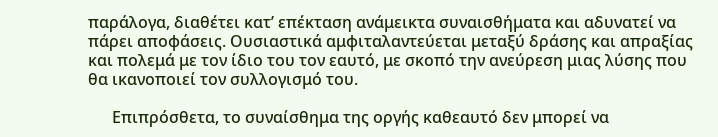παράλογα, διαθέτει κατ’ επέκταση ανάμεικτα συναισθήματα και αδυνατεί να πάρει αποφάσεις. Ουσιαστικά αμφιταλαντεύεται μεταξύ δράσης και απραξίας και πολεμά με τον ίδιο του τον εαυτό, με σκοπό την ανεύρεση μιας λύσης που θα ικανοποιεί τον συλλογισμό του.

      Επιπρόσθετα, το συναίσθημα της οργής καθεαυτό δεν μπορεί να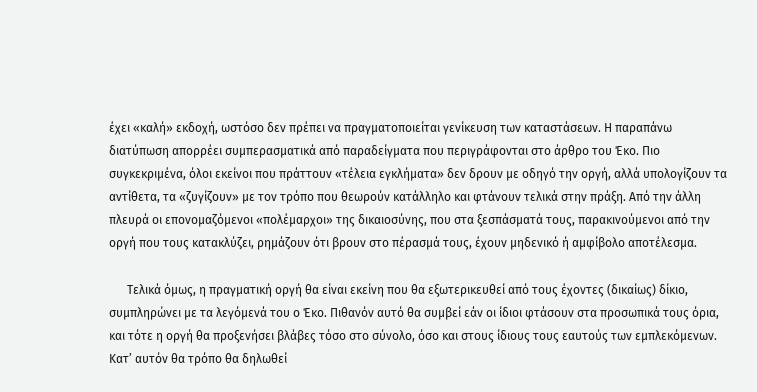έχει «καλή» εκδοχή, ωστόσο δεν πρέπει να πραγματοποιείται γενίκευση των καταστάσεων. Η παραπάνω διατύπωση απορρέει συμπερασματικά από παραδείγματα που περιγράφονται στο άρθρο του Έκο. Πιο συγκεκριμένα, όλοι εκείνοι που πράττουν «τέλεια εγκλήματα» δεν δρουν με οδηγό την οργή, αλλά υπολογίζουν τα αντίθετα, τα «ζυγίζουν» με τον τρόπο που θεωρούν κατάλληλο και φτάνουν τελικά στην πράξη. Από την άλλη πλευρά οι επονομαζόμενοι «πολέμαρχοι» της δικαιοσύνης, που στα ξεσπάσματά τους, παρακινούμενοι από την οργή που τους κατακλύζει, ρημάζουν ότι βρουν στο πέρασμά τους, έχουν μηδενικό ή αμφίβολο αποτέλεσμα.

      Τελικά όμως, η πραγματική οργή θα είναι εκείνη που θα εξωτερικευθεί από τους έχοντες (δικαίως) δίκιο, συμπληρώνει με τα λεγόμενά του ο Έκο. Πιθανόν αυτό θα συμβεί εάν οι ίδιοι φτάσουν στα προσωπικά τους όρια, και τότε η οργή θα προξενήσει βλάβες τόσο στο σύνολο, όσο και στους ίδιους τους εαυτούς των εμπλεκόμενων. Κατ’ αυτόν θα τρόπο θα δηλωθεί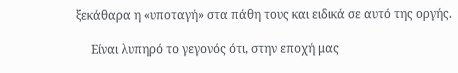ξεκάθαρα η «υποταγή» στα πάθη τους και ειδικά σε αυτό της οργής.

     Είναι λυπηρό το γεγονός ότι, στην εποχή μας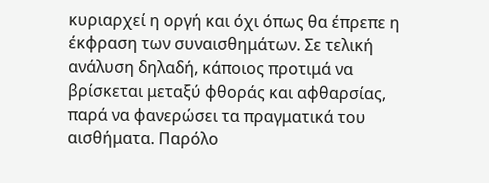κυριαρχεί η οργή και όχι όπως θα έπρεπε η έκφραση των συναισθημάτων. Σε τελική ανάλυση δηλαδή, κάποιος προτιμά να βρίσκεται μεταξύ φθοράς και αφθαρσίας, παρά να φανερώσει τα πραγματικά του αισθήματα. Παρόλο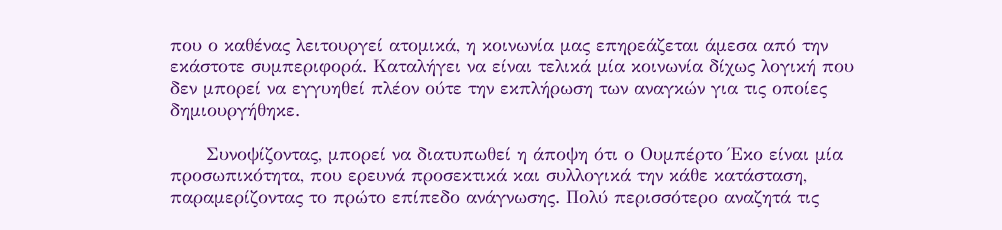που ο καθένας λειτουργεί ατομικά, η κοινωνία μας επηρεάζεται άμεσα από την εκάστοτε συμπεριφορά. Καταλήγει να είναι τελικά μία κοινωνία δίχως λογική που δεν μπορεί να εγγυηθεί πλέον ούτε την εκπλήρωση των αναγκών για τις οποίες δημιουργήθηκε.

      Συνοψίζοντας, μπορεί να διατυπωθεί η άποψη ότι ο Ουμπέρτο Έκο είναι μία προσωπικότητα, που ερευνά προσεκτικά και συλλογικά την κάθε κατάσταση, παραμερίζοντας το πρώτο επίπεδο ανάγνωσης. Πολύ περισσότερο αναζητά τις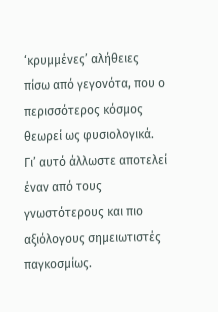‘κρυμμένες’ αλήθειες πίσω από γεγονότα, που ο περισσότερος κόσμος θεωρεί ως φυσιολογικά. Γι’ αυτό άλλωστε αποτελεί έναν από τους γνωστότερους και πιο αξιόλογους σημειωτιστές παγκοσμίως.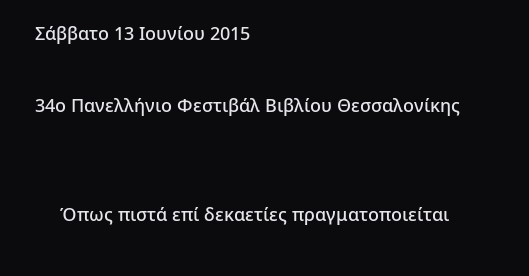Σάββατο 13 Ιουνίου 2015

34ο Πανελλήνιο Φεστιβάλ Βιβλίου Θεσσαλονίκης


     Όπως πιστά επί δεκαετίες πραγματοποιείται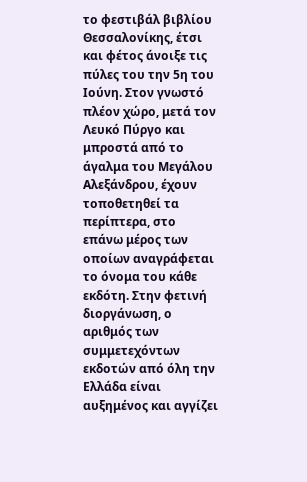το φεστιβάλ βιβλίου Θεσσαλονίκης, έτσι και φέτος άνοιξε τις πύλες του την 5η του Ιούνη. Στον γνωστό πλέον χώρο, μετά τον Λευκό Πύργο και μπροστά από το άγαλμα του Μεγάλου Αλεξάνδρου, έχουν τοποθετηθεί τα περίπτερα, στο επάνω μέρος των οποίων αναγράφεται το όνομα του κάθε εκδότη. Στην φετινή διοργάνωση, ο αριθμός των συμμετεχόντων εκδοτών από όλη την Ελλάδα είναι αυξημένος και αγγίζει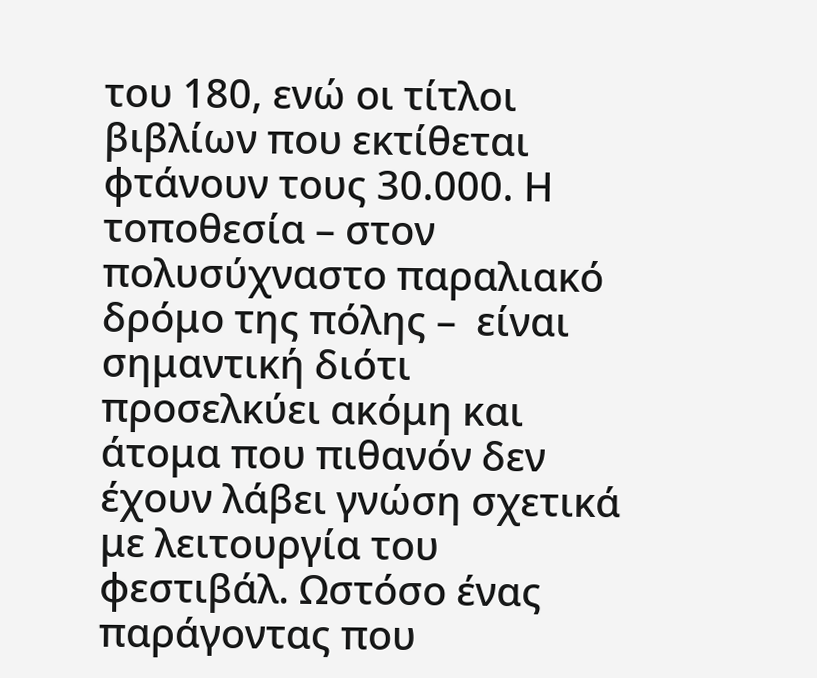του 180, ενώ οι τίτλοι βιβλίων που εκτίθεται φτάνουν τους 30.000. Η τοποθεσία – στον πολυσύχναστο παραλιακό δρόμο της πόλης –  είναι σημαντική διότι προσελκύει ακόμη και άτομα που πιθανόν δεν έχουν λάβει γνώση σχετικά με λειτουργία του φεστιβάλ. Ωστόσο ένας παράγοντας που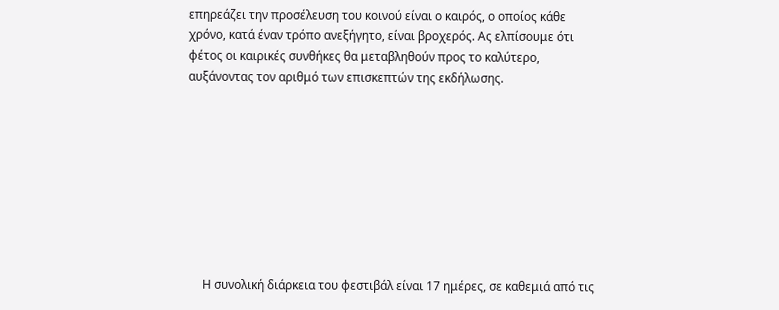επηρεάζει την προσέλευση του κοινού είναι ο καιρός, ο οποίος κάθε χρόνο, κατά έναν τρόπο ανεξήγητο, είναι βροχερός. Ας ελπίσουμε ότι φέτος οι καιρικές συνθήκες θα μεταβληθούν προς το καλύτερο, αυξάνοντας τον αριθμό των επισκεπτών της εκδήλωσης.









     Η συνολική διάρκεια του φεστιβάλ είναι 17 ημέρες, σε καθεμιά από τις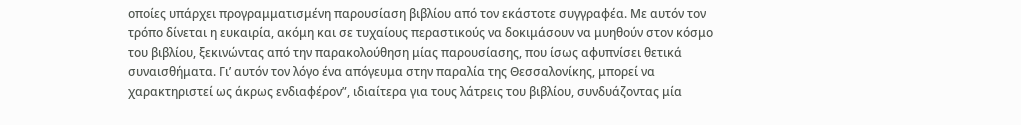οποίες υπάρχει προγραμματισμένη παρουσίαση βιβλίου από τον εκάστοτε συγγραφέα. Με αυτόν τον τρόπο δίνεται η ευκαιρία, ακόμη και σε τυχαίους περαστικούς να δοκιμάσουν να μυηθούν στον κόσμο του βιβλίου, ξεκινώντας από την παρακολούθηση μίας παρουσίασης, που ίσως αφυπνίσει θετικά συναισθήματα. Γι’ αυτόν τον λόγο ένα απόγευμα στην παραλία της Θεσσαλονίκης, μπορεί να χαρακτηριστεί ως άκρως ενδιαφέρον”, ιδιαίτερα για τους λάτρεις του βιβλίου, συνδυάζοντας μία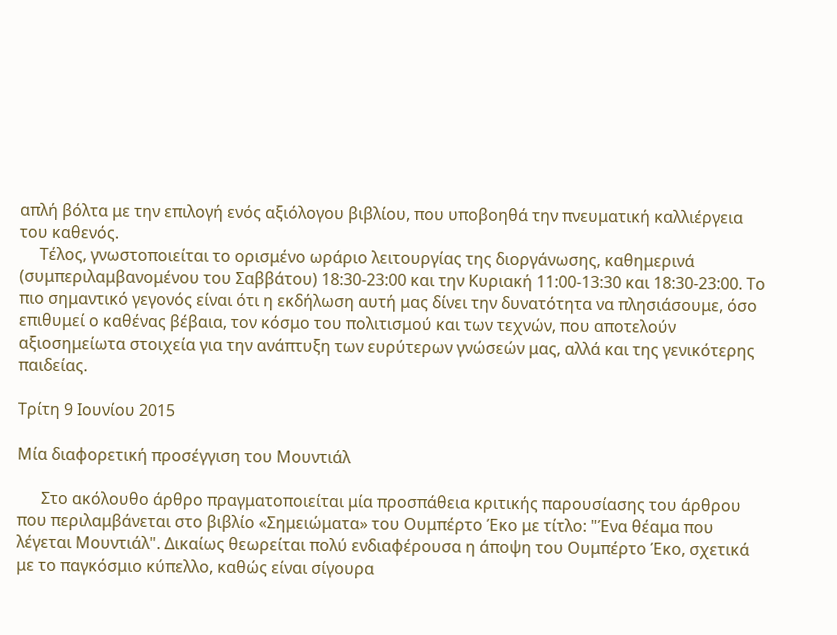απλή βόλτα με την επιλογή ενός αξιόλογου βιβλίου, που υποβοηθά την πνευματική καλλιέργεια του καθενός.
     Τέλος, γνωστοποιείται το ορισμένο ωράριο λειτουργίας της διοργάνωσης, καθημερινά (συμπεριλαμβανομένου του Σαββάτου) 18:30-23:00 και την Κυριακή 11:00-13:30 και 18:30-23:00. Το πιο σημαντικό γεγονός είναι ότι η εκδήλωση αυτή μας δίνει την δυνατότητα να πλησιάσουμε, όσο επιθυμεί ο καθένας βέβαια, τον κόσμο του πολιτισμού και των τεχνών, που αποτελούν αξιοσημείωτα στοιχεία για την ανάπτυξη των ευρύτερων γνώσεών μας, αλλά και της γενικότερης παιδείας.

Τρίτη 9 Ιουνίου 2015

Μία διαφορετική προσέγγιση του Μουντιάλ

      Στο ακόλουθο άρθρο πραγματοποιείται μία προσπάθεια κριτικής παρουσίασης του άρθρου που περιλαμβάνεται στο βιβλίο «Σημειώματα» του Ουμπέρτο Έκο με τίτλο: "Ένα θέαμα που λέγεται Μουντιάλ". Δικαίως θεωρείται πολύ ενδιαφέρουσα η άποψη του Ουμπέρτο Έκο, σχετικά με το παγκόσμιο κύπελλο, καθώς είναι σίγουρα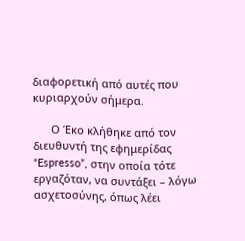διαφορετική από αυτές που κυριαρχούν σήμερα.

      Ο Έκο κλήθηκε από τον διευθυντή της εφημερίδας “Espresso”, στην οποία τότε εργαζόταν, να συντάξει – λόγω ασχετοσύνης, όπως λέει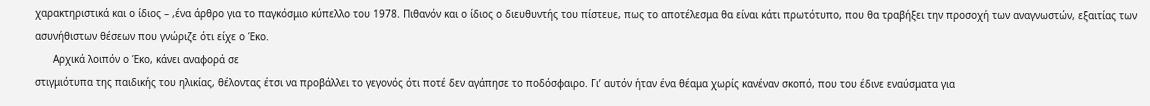χαρακτηριστικά και ο ίδιος – ,ένα άρθρο για το παγκόσμιο κύπελλο του 1978. Πιθανόν και ο ίδιος ο διευθυντής του πίστευε, πως το αποτέλεσμα θα είναι κάτι πρωτότυπο, που θα τραβήξει την προσοχή των αναγνωστών, εξαιτίας των ασυνήθιστων θέσεων που γνώριζε ότι είχε ο Έκο.
      Αρχικά λοιπόν ο Έκο, κάνει αναφορά σε
στιγμιότυπα της παιδικής του ηλικίας, θέλοντας έτσι να προβάλλει το γεγονός ότι ποτέ δεν αγάπησε το ποδόσφαιρο. Γι’ αυτόν ήταν ένα θέαμα χωρίς κανέναν σκοπό, που του έδινε εναύσματα για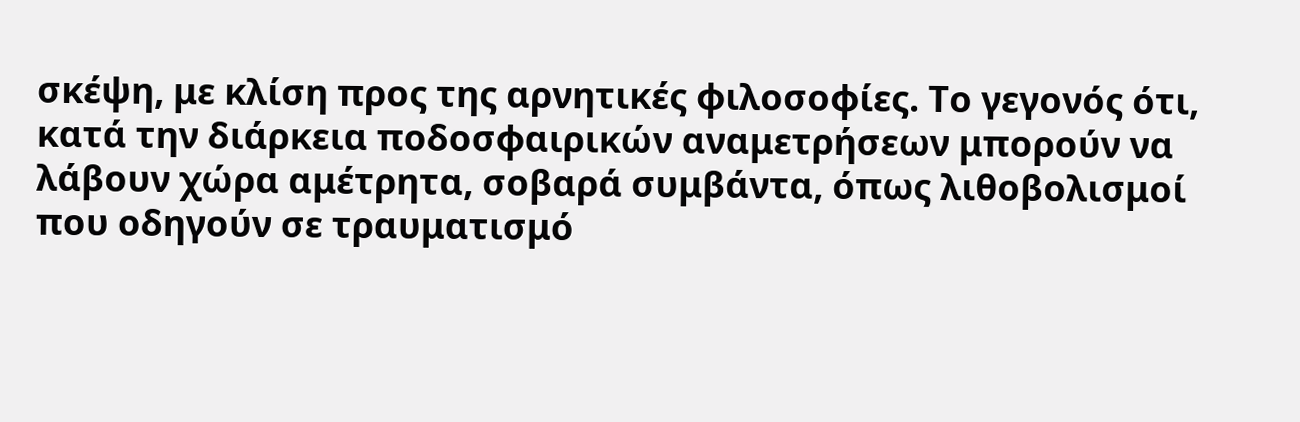σκέψη, με κλίση προς της αρνητικές φιλοσοφίες. Το γεγονός ότι, κατά την διάρκεια ποδοσφαιρικών αναμετρήσεων μπορούν να λάβουν χώρα αμέτρητα, σοβαρά συμβάντα, όπως λιθοβολισμοί που οδηγούν σε τραυματισμό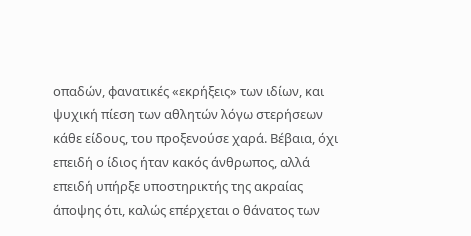οπαδών, φανατικές «εκρήξεις» των ιδίων, και ψυχική πίεση των αθλητών λόγω στερήσεων κάθε είδους, του προξενούσε χαρά. Βέβαια, όχι επειδή ο ίδιος ήταν κακός άνθρωπος, αλλά επειδή υπήρξε υποστηρικτής της ακραίας άποψης ότι, καλώς επέρχεται ο θάνατος των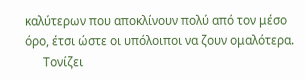καλύτερων που αποκλίνουν πολύ από τον μέσο όρο, έτσι ώστε οι υπόλοιποι να ζουν ομαλότερα.
      Τονίζει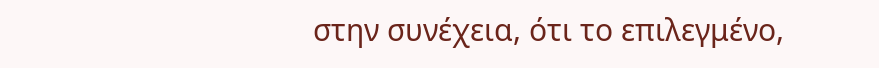στην συνέχεια, ότι το επιλεγμένο,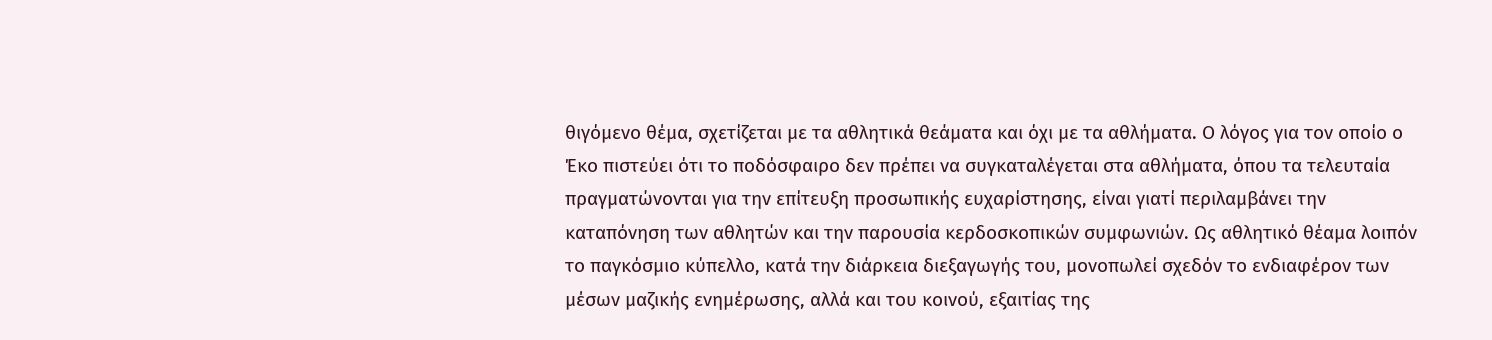θιγόμενο θέμα, σχετίζεται με τα αθλητικά θεάματα και όχι με τα αθλήματα. Ο λόγος για τον οποίο ο Έκο πιστεύει ότι το ποδόσφαιρο δεν πρέπει να συγκαταλέγεται στα αθλήματα, όπου τα τελευταία πραγματώνονται για την επίτευξη προσωπικής ευχαρίστησης, είναι γιατί περιλαμβάνει την καταπόνηση των αθλητών και την παρουσία κερδοσκοπικών συμφωνιών. Ως αθλητικό θέαμα λοιπόν το παγκόσμιο κύπελλο, κατά την διάρκεια διεξαγωγής του, μονοπωλεί σχεδόν το ενδιαφέρον των μέσων μαζικής ενημέρωσης, αλλά και του κοινού, εξαιτίας της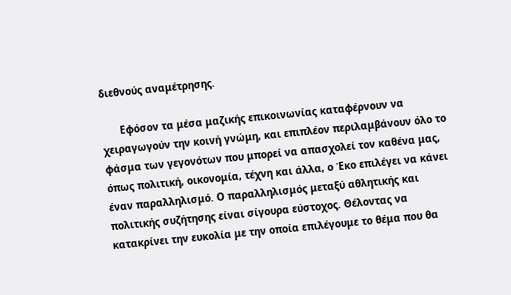διεθνούς αναμέτρησης.

      Εφόσον τα μέσα μαζικής επικοινωνίας καταφέρνουν να χειραγωγούν την κοινή γνώμη, και επιπλέον περιλαμβάνουν όλο το φάσμα των γεγονότων που μπορεί να απασχολεί τον καθένα μας, όπως πολιτική, οικονομία, τέχνη και άλλα, ο Έκο επιλέγει να κάνει έναν παραλληλισμό. Ο παραλληλισμός μεταξύ αθλητικής και πολιτικής συζήτησης είναι σίγουρα εύστοχος. Θέλοντας να κατακρίνει την ευκολία με την οποία επιλέγουμε το θέμα που θα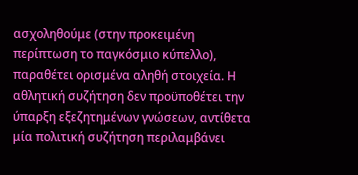ασχοληθούμε (στην προκειμένη περίπτωση το παγκόσμιο κύπελλο), παραθέτει ορισμένα αληθή στοιχεία. Η αθλητική συζήτηση δεν προϋποθέτει την ύπαρξη εξεζητημένων γνώσεων, αντίθετα μία πολιτική συζήτηση περιλαμβάνει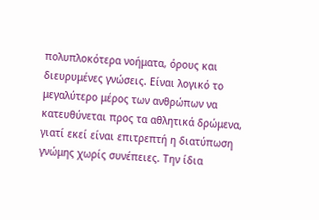πολυπλοκότερα νοήματα, όρους και διευρυμένες γνώσεις. Είναι λογικό το μεγαλύτερο μέρος των ανθρώπων να κατευθύνεται προς τα αθλητικά δρώμενα, γιατί εκεί είναι επιτρεπτή η διατύπωση γνώμης χωρίς συνέπειες. Την ίδια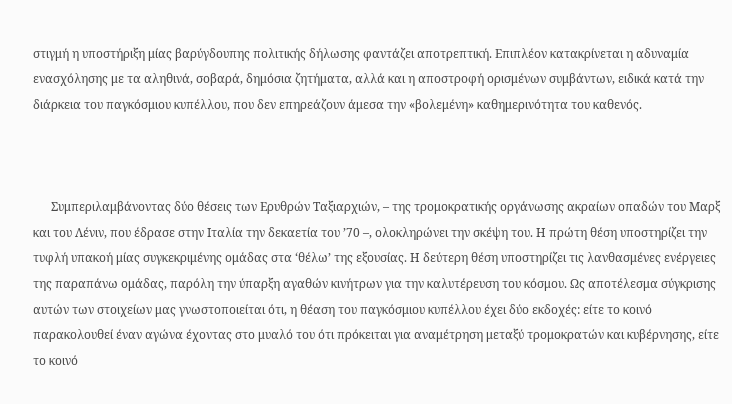στιγμή η υποστήριξη μίας βαρύγδουπης πολιτικής δήλωσης φαντάζει αποτρεπτική. Επιπλέον κατακρίνεται η αδυναμία ενασχόλησης με τα αληθινά, σοβαρά, δημόσια ζητήματα, αλλά και η αποστροφή ορισμένων συμβάντων, ειδικά κατά την διάρκεια του παγκόσμιου κυπέλλου, που δεν επηρεάζουν άμεσα την «βολεμένη» καθημερινότητα του καθενός.



      Συμπεριλαμβάνοντας δύο θέσεις των Ερυθρών Ταξιαρχιών, – της τρομοκρατικής οργάνωσης ακραίων οπαδών του Μαρξ και του Λένιν, που έδρασε στην Ιταλία την δεκαετία του ’70 –, ολοκληρώνει την σκέψη του. Η πρώτη θέση υποστηρίζει την τυφλή υπακοή μίας συγκεκριμένης ομάδας στα ‘θέλω’ της εξουσίας. Η δεύτερη θέση υποστηρίζει τις λανθασμένες ενέργειες της παραπάνω ομάδας, παρόλη την ύπαρξη αγαθών κινήτρων για την καλυτέρευση του κόσμου. Ως αποτέλεσμα σύγκρισης αυτών των στοιχείων μας γνωστοποιείται ότι, η θέαση του παγκόσμιου κυπέλλου έχει δύο εκδοχές: είτε το κοινό παρακολουθεί έναν αγώνα έχοντας στο μυαλό του ότι πρόκειται για αναμέτρηση μεταξύ τρομοκρατών και κυβέρνησης, είτε το κοινό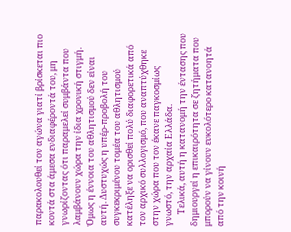παρακολουθεί τον αγώνα γιατί βρίσκεται πιο κοντά στα άμεσα ενδιαφέροντά του, μη γνωρίζοντας ότι παραμελεί συμβάντα που λαμβάνουν χώρα την ίδια χρονική στιγμή. Όμως η έννοια του αθλητισμού δεν είναι αυτή. Δυστυχώς η υπέρ-προβολή του συγκεκριμένου τομέα του αθλητισμού κατέληξε να ορισθεί πολύ διαφορετικά από τον αρχικό συλλογισμό, που αναπτύχθηκε στην χώρα που τον έκανε παγκοσμίως γνωστό, την αρχαία Ελλάδα.
      Τελικά, αυτή η κατανομή την έντασης που δημιουργεί η επικαιρότητα σε ζητήματα που μπορούν να γίνουν ευκολότερο κατανοητά από την κοινή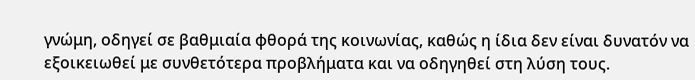γνώμη, οδηγεί σε βαθμιαία φθορά της κοινωνίας, καθώς η ίδια δεν είναι δυνατόν να εξοικειωθεί με συνθετότερα προβλήματα και να οδηγηθεί στη λύση τους.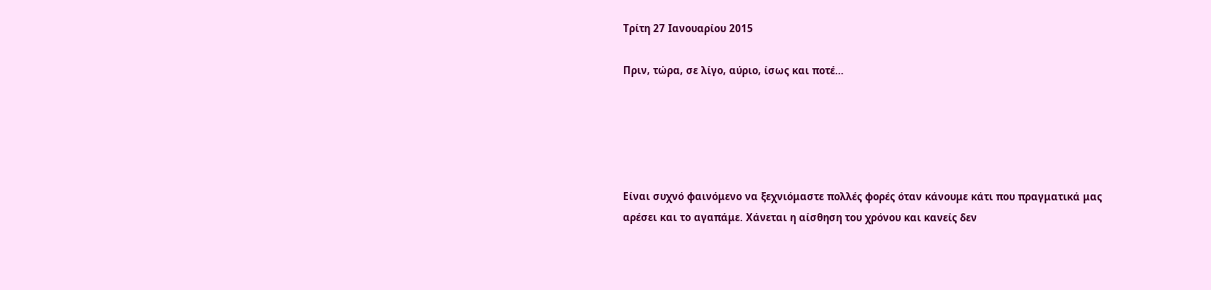Τρίτη 27 Ιανουαρίου 2015

Πριν, τώρα, σε λίγο, αύριο, ίσως και ποτέ…





Είναι συχνό φαινόμενο να ξεχνιόμαστε πολλές φορές όταν κάνουμε κάτι που πραγματικά μας αρέσει και το αγαπάμε. Χάνεται η αίσθηση του χρόνου και κανείς δεν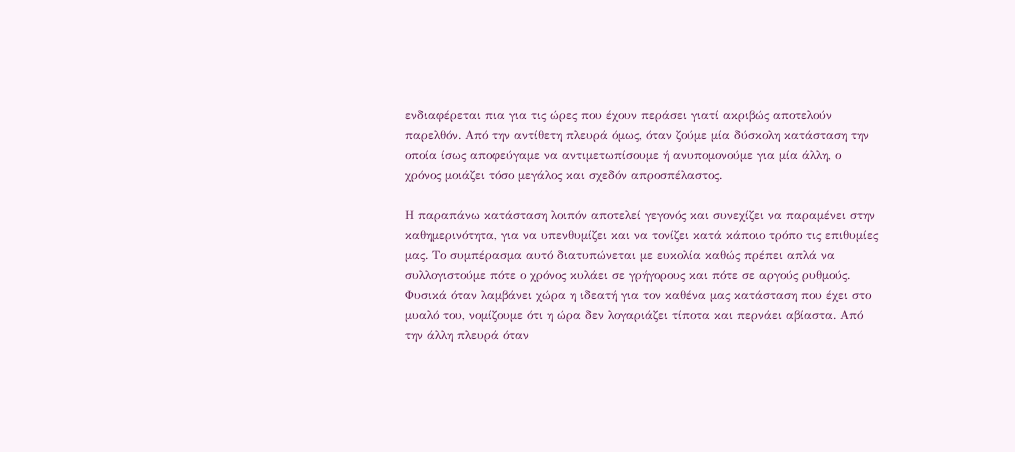ενδιαφέρεται πια για τις ώρες που έχουν περάσει γιατί ακριβώς αποτελούν παρελθόν. Από την αντίθετη πλευρά όμως, όταν ζούμε μία δύσκολη κατάσταση την οποία ίσως αποφεύγαμε να αντιμετωπίσουμε ή ανυπομονούμε για μία άλλη, ο χρόνος μοιάζει τόσο μεγάλος και σχεδόν απροσπέλαστος.

Η παραπάνω κατάσταση λοιπόν αποτελεί γεγονός και συνεχίζει να παραμένει στην καθημερινότητα, για να υπενθυμίζει και να τονίζει κατά κάποιο τρόπο τις επιθυμίες μας. Το συμπέρασμα αυτό διατυπώνεται με ευκολία καθώς πρέπει απλά να συλλογιστούμε πότε ο χρόνος κυλάει σε γρήγορους και πότε σε αργούς ρυθμούς. Φυσικά όταν λαμβάνει χώρα η ιδεατή για τον καθένα μας κατάσταση που έχει στο μυαλό του, νομίζουμε ότι η ώρα δεν λογαριάζει τίποτα και περνάει αβίαστα. Από την άλλη πλευρά όταν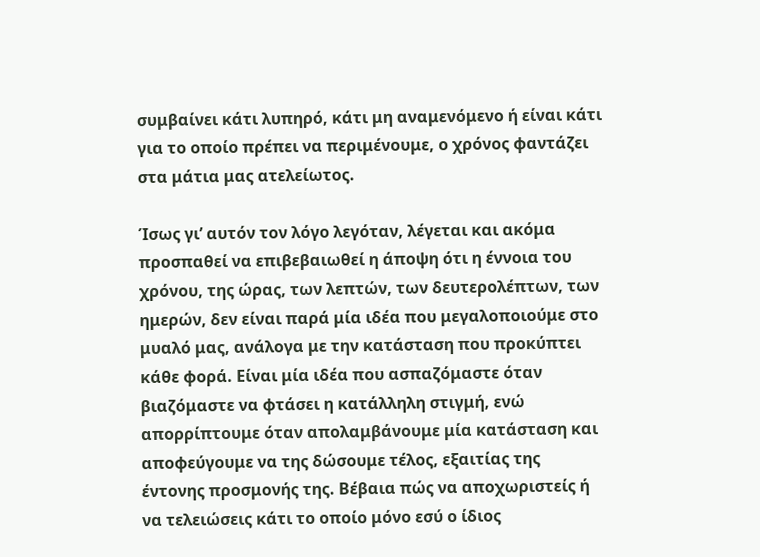συμβαίνει κάτι λυπηρό, κάτι μη αναμενόμενο ή είναι κάτι για το οποίο πρέπει να περιμένουμε, ο χρόνος φαντάζει στα μάτια μας ατελείωτος.

Ίσως γι’ αυτόν τον λόγο λεγόταν, λέγεται και ακόμα προσπαθεί να επιβεβαιωθεί η άποψη ότι η έννοια του χρόνου, της ώρας, των λεπτών, των δευτερολέπτων, των ημερών, δεν είναι παρά μία ιδέα που μεγαλοποιούμε στο μυαλό μας, ανάλογα με την κατάσταση που προκύπτει κάθε φορά. Είναι μία ιδέα που ασπαζόμαστε όταν βιαζόμαστε να φτάσει η κατάλληλη στιγμή, ενώ απορρίπτουμε όταν απολαμβάνουμε μία κατάσταση και αποφεύγουμε να της δώσουμε τέλος, εξαιτίας της έντονης προσμονής της. Βέβαια πώς να αποχωριστείς ή να τελειώσεις κάτι το οποίο μόνο εσύ ο ίδιος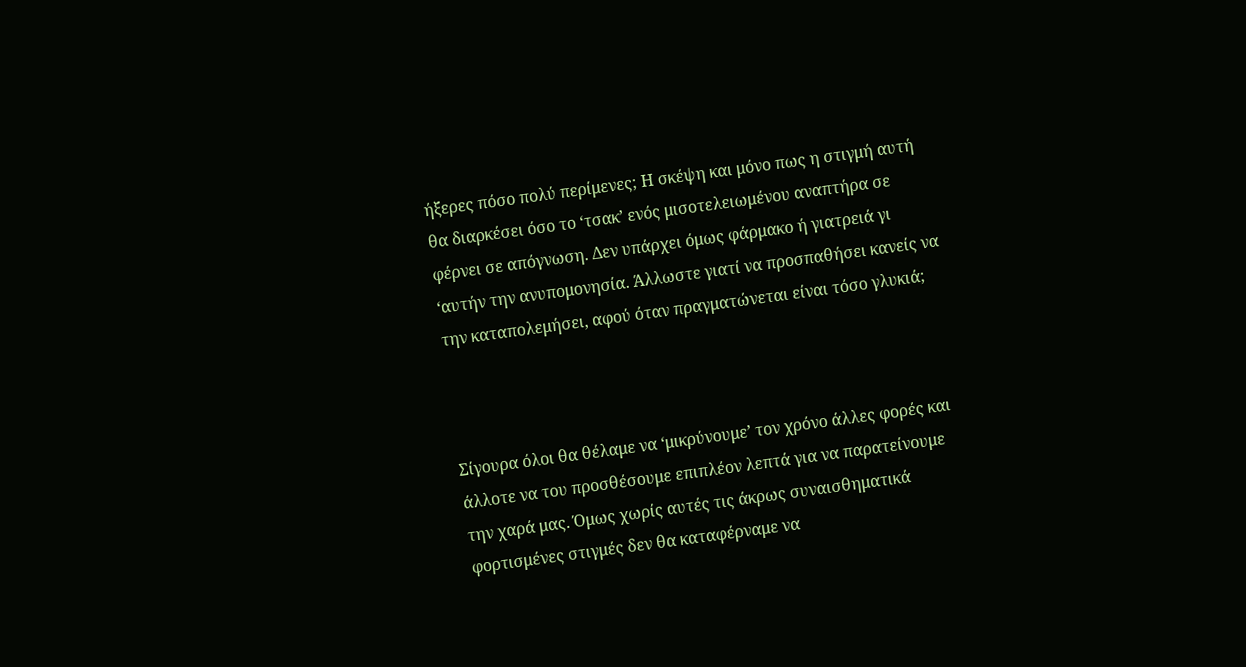ήξερες πόσο πολύ περίμενες; Η σκέψη και μόνο πως η στιγμή αυτή θα διαρκέσει όσο το ‘τσακ’ ενός μισοτελειωμένου αναπτήρα σε φέρνει σε απόγνωση. Δεν υπάρχει όμως φάρμακο ή γιατρειά γι ‘αυτήν την ανυπομονησία. Άλλωστε γιατί να προσπαθήσει κανείς να την καταπολεμήσει, αφού όταν πραγματώνεται είναι τόσο γλυκιά;



Σίγουρα όλοι θα θέλαμε να ‘μικρύνουμε’ τον χρόνο άλλες φορές και άλλοτε να του προσθέσουμε επιπλέον λεπτά για να παρατείνουμε την χαρά μας. Όμως χωρίς αυτές τις άκρως συναισθηματικά φορτισμένες στιγμές δεν θα καταφέρναμε να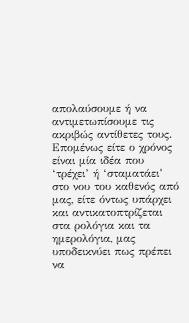απολαύσουμε ή να αντιμετωπίσουμε τις ακριβώς αντίθετες τους. Επομένως είτε ο χρόνος είναι μία ιδέα που ‘τρέχει’ ή ‘σταματάει’ στο νου του καθενός από μας, είτε όντως υπάρχει και αντικατοπτρίζεται στα ρολόγια και τα ημερολόγια, μας υποδεικνύει πως πρέπει να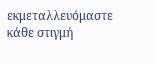εκμεταλλευόμαστε κάθε στιγμή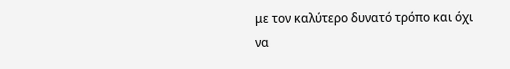με τον καλύτερο δυνατό τρόπο και όχι να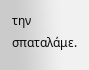την σπαταλάμε.